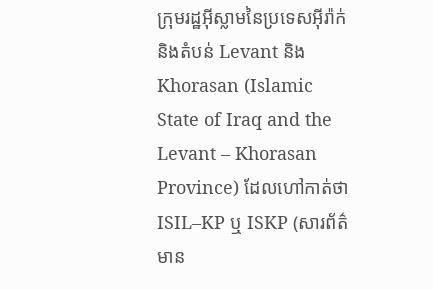ក្រុមរដ្ឋអ៊ីស្លាមនៃប្រទេសអ៊ីរ៉ាក់ និងតំបន់ Levant និង Khorasan (Islamic State of Iraq and the Levant – Khorasan Province) ដែលហៅកាត់ថា ISIL–KP ឬ ISKP (សារព័ត៌មាន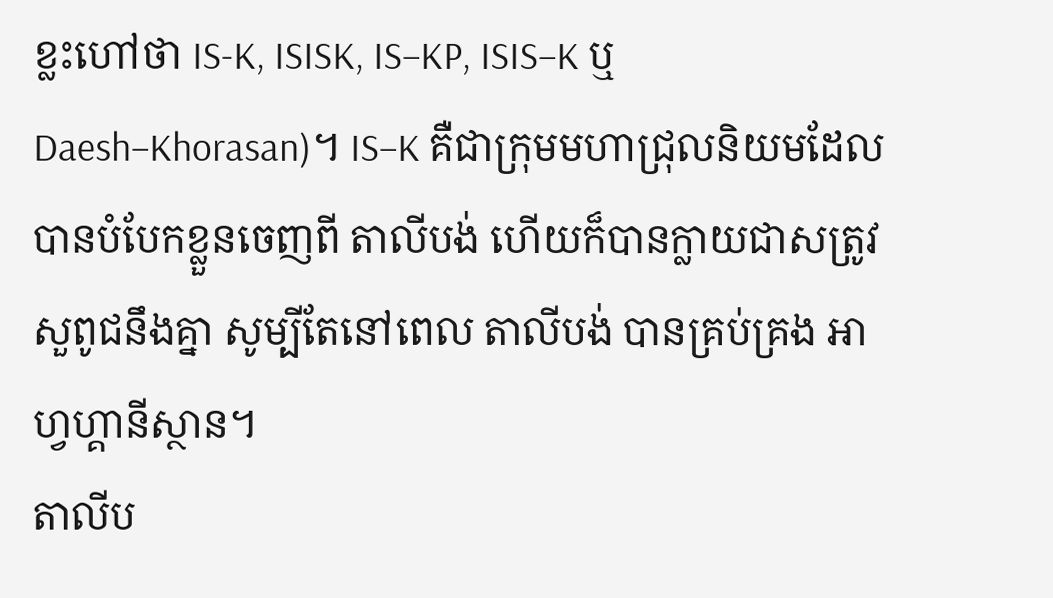ខ្លះហៅថា IS-K, ISISK, IS–KP, ISIS–K ឬ Daesh–Khorasan)។ IS–K គឺជាក្រុមមហាជ្រុលនិយមដែលបានបំបែកខ្លួនចេញពី តាលីបង់ ហើយក៏បានក្លាយជាសត្រូវសួពូជនឹងគ្នា សូម្បីតែនៅពេល តាលីបង់ បានគ្រប់គ្រង អាហ្វហ្គានីស្ថាន។
តាលីប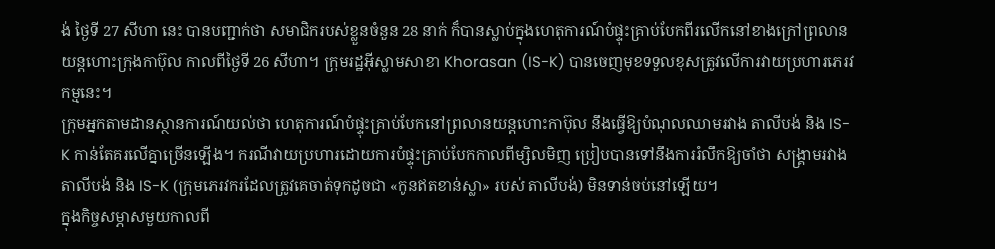ង់ ថ្ងៃទី 27 សីហា នេះ បានបញ្ជាក់ថា សមាជិករបស់ខ្លួនចំនួន 28 នាក់ ក៏បានស្លាប់ក្នុងហេតុការណ៍បំផ្ទុះគ្រាប់បែកពីរលើកនៅខាងក្រៅព្រលានយន្តហោះក្រុងកាប៊ុល កាលពីថ្ងៃទី 26 សីហា។ ក្រុមរដ្ឋអ៊ីស្លាមសាខា Khorasan (IS-K) បានចេញមុខទទួលខុសត្រូវលើការវាយប្រហារភេរវកម្មនេះ។
ក្រុមអ្នកតាមដានស្ថានការណ៍យល់ថា ហេតុការណ៍បំផ្ទុះគ្រាប់បែកនៅព្រលានយន្តហោះកាប៊ុល នឹងធ្វើឱ្យបំណុលឈាមរវាង តាលីបង់ និង IS-K កាន់តែគរលើគ្នាច្រើនឡើង។ ករណីវាយប្រហារដោយការបំផ្ទុះគ្រាប់បែកកាលពីម្សិលមិញ ប្រៀបបានទៅនឹងការរំលឹកឱ្យចាំថា សង្គ្រាមរវាង តាលីបង់ និង IS-K (ក្រុមភេរវករដែលត្រូវគេចាត់ទុកដូចជា «កូនឥតខាន់ស្លា» របស់ តាលីបង់) មិនទាន់ចប់នៅឡើយ។
ក្នុងកិច្ចសម្ភាសមួយកាលពី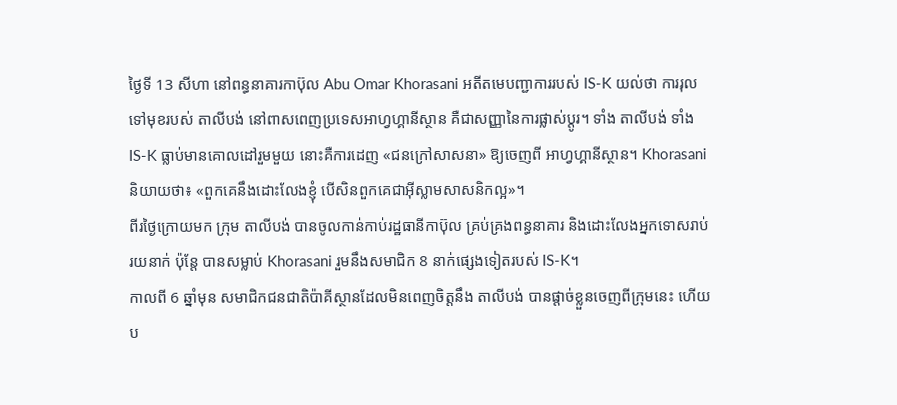ថ្ងៃទី 13 សីហា នៅពន្ធនាគារកាប៊ុល Abu Omar Khorasani អតីតមេបញ្ជាការរបស់ IS-K យល់ថា ការរុលទៅមុខរបស់ តាលីបង់ នៅពាសពេញប្រទេសអាហ្វហ្គានីស្ថាន គឺជាសញ្ញានៃការផ្លាស់ប្ដូរ។ ទាំង តាលីបង់ ទាំង IS-K ធ្លាប់មានគោលដៅរួមមួយ នោះគឺការដេញ «ជនក្រៅសាសនា» ឱ្យចេញពី អាហ្វហ្គានីស្ថាន។ Khorasani និយាយថា៖ «ពួកគេនឹងដោះលែងខ្ញុំ បើសិនពួកគេជាអ៊ីស្លាមសាសនិកល្អ»។
ពីរថ្ងៃក្រោយមក ក្រុម តាលីបង់ បានចូលកាន់កាប់រដ្ឋធានីកាប៊ុល គ្រប់គ្រងពន្ធនាគារ និងដោះលែងអ្នកទោសរាប់រយនាក់ ប៉ុន្តែ បានសម្លាប់ Khorasani រួមនឹងសមាជិក 8 នាក់ផ្សេងទៀតរបស់ IS-K។
កាលពី 6 ឆ្នាំមុន សមាជិកជនជាតិប៉ាគីស្ថានដែលមិនពេញចិត្តនឹង តាលីបង់ បានផ្ដាច់ខ្លួនចេញពីក្រុមនេះ ហើយប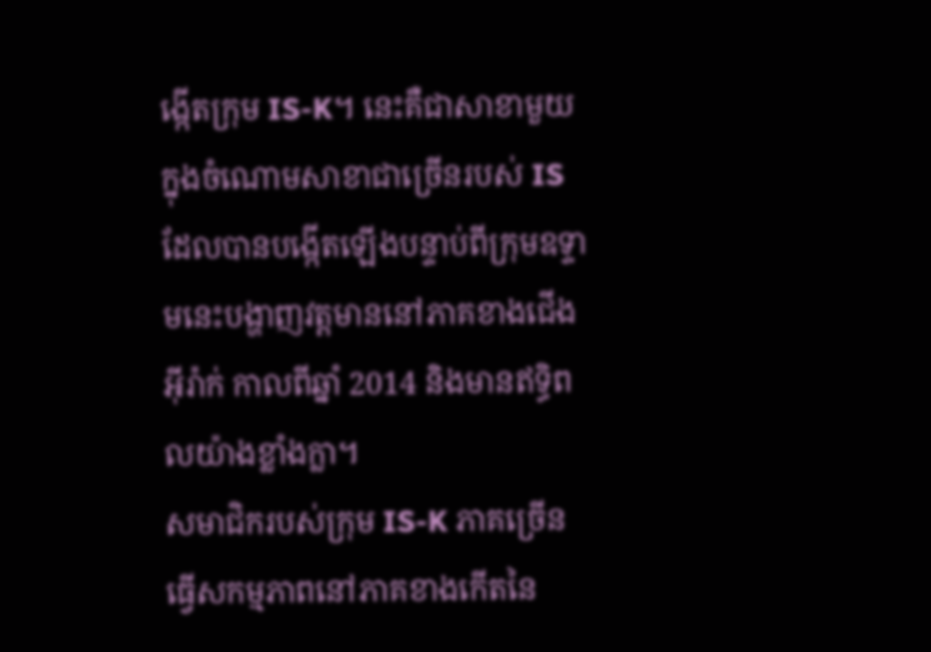ង្កើតក្រុម IS-K។ នេះគឺជាសាខាមួយក្នុងចំណោមសាខាជាច្រើនរបស់ IS ដែលបានបង្កើតឡើងបន្ទាប់ពីក្រុមឧទ្ទាមនេះបង្ហាញវត្តមាននៅភាគខាងជើងអ៊ីរ៉ាក់ កាលពីឆ្នាំ 2014 និងមានឥទ្ធិពលយ៉ាងខ្លាំងក្លា។
សមាជិករបស់ក្រុម IS-K ភាគច្រើនធ្វើសកម្មភាពនៅភាគខាងកើតនៃ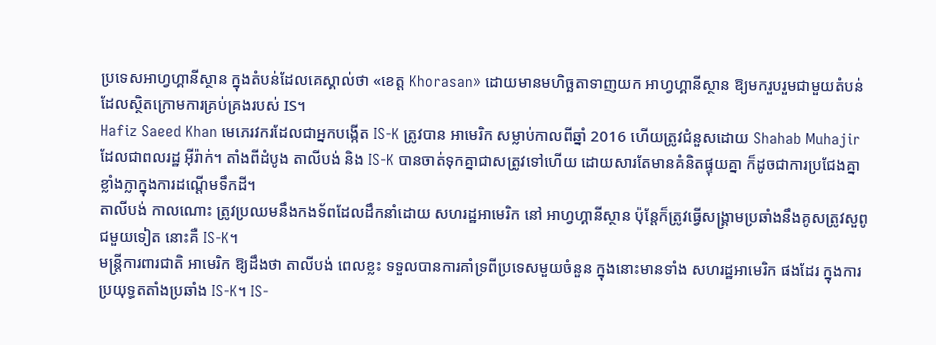ប្រទេសអាហ្វហ្គានីស្ថាន ក្នុងតំបន់ដែលគេស្គាល់ថា «ខេត្ត Khorasan» ដោយមានមហិច្ឆតាទាញយក អាហ្វហ្គានីស្ថាន ឱ្យមករួបរួមជាមួយតំបន់ដែលស្ថិតក្រោមការគ្រប់គ្រងរបស់ IS។
Hafiz Saeed Khan មេភេរវករដែលជាអ្នកបង្កើត IS-K ត្រូវបាន អាមេរិក សម្លាប់កាលពីឆ្នាំ 2016 ហើយត្រូវជំនួសដោយ Shahab Muhajir ដែលជាពលរដ្ឋ អ៊ីរ៉ាក់។ តាំងពីដំបូង តាលីបង់ និង IS-K បានចាត់ទុកគ្នាជាសត្រូវទៅហើយ ដោយសារតែមានគំនិតផ្ទុយគ្នា ក៏ដូចជាការប្រជែងគ្នាខ្លាំងក្លាក្នុងការដណ្ដើមទឹកដី។
តាលីបង់ កាលណោះ ត្រូវប្រឈមនឹងកងទ័ពដែលដឹកនាំដោយ សហរដ្ឋអាមេរិក នៅ អាហ្វហ្គានីស្ថាន ប៉ុន្តែក៏ត្រូវធ្វើសង្គ្រាមប្រឆាំងនឹងគូសត្រូវសួពូជមួយទៀត នោះគឺ IS-K។
មន្ត្រីការពារជាតិ អាមេរិក ឱ្យដឹងថា តាលីបង់ ពេលខ្លះ ទទួលបានការគាំទ្រពីប្រទេសមួយចំនួន ក្នុងនោះមានទាំង សហរដ្ឋអាមេរិក ផងដែរ ក្នុងការប្រយុទ្ធតតាំងប្រឆាំង IS-K។ IS-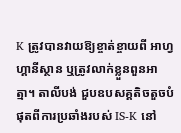K ត្រូវបានវាយឱ្យខ្ចាត់ខ្ចាយពី អាហ្វហ្គានីស្ថាន ឬត្រូវលាក់ខ្លួនពួនអាត្មា។ តាលីបង់ ជួបឧបសគ្គតិចតួចបំផុតពីការប្រឆាំងរបស់ IS-K នៅ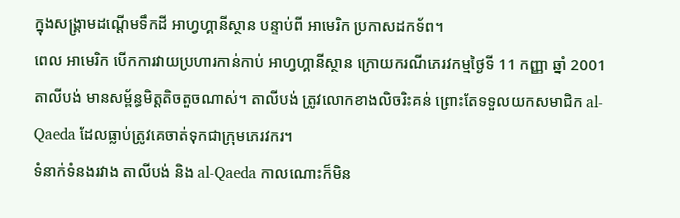ក្នុងសង្គ្រាមដណ្ដើមទឹកដី អាហ្វហ្គានីស្ថាន បន្ទាប់ពី អាមេរិក ប្រកាសដកទ័ព។
ពេល អាមេរិក បើកការវាយប្រហារកាន់កាប់ អាហ្វហ្គានីស្ថាន ក្រោយករណីភេរវកម្មថ្ងៃទី 11 កញ្ញា ឆ្នាំ 2001 តាលីបង់ មានសម្ព័ន្ធមិត្តតិចតួចណាស់។ តាលីបង់ ត្រូវលោកខាងលិចរិះគន់ ព្រោះតែទទួលយកសមាជិក al-Qaeda ដែលធ្លាប់ត្រូវគេចាត់ទុកជាក្រុមភេរវករ។
ទំនាក់ទំនងរវាង តាលីបង់ និង al-Qaeda កាលណោះក៏មិន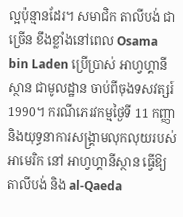ល្អប៉ុន្មានដែរ។ សមាជិក តាលីបង់ ជាច្រើន ខឹងខ្លាំងនៅពេល Osama bin Laden ប្រើប្រាស់ អាហ្វហ្គានីស្ថាន ជាមូលដ្ឋាន ចាប់ពីចុងទសវត្សរ៍ 1990។ ករណីភេរវកម្មថ្ងៃទី 11 កញ្ញា និងយុទ្ធនាការសង្គ្រាមលុកលុយរបស់ អាមេរិក នៅ អាហ្វហ្គានីស្ថាន ធ្វើឱ្យ តាលីបង់ និង al-Qaeda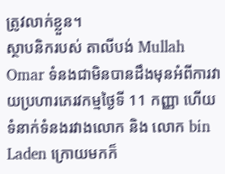ត្រូវលាក់ខ្លួន។
ស្ថាបនិករបស់ តាលីបង់ Mullah Omar ទំនងជាមិនបានដឹងមុនអំពីការវាយប្រហារភេរវកម្មថ្ងៃទី 11 កញ្ញា ហើយទំនាក់ទំនងរវាងលោក និង លោក bin Laden ក្រោយមកក៏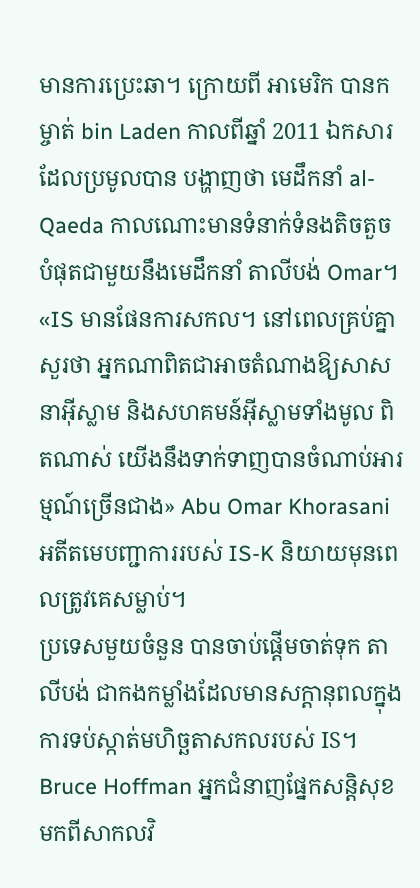មានការប្រេះឆា។ ក្រោយពី អាមេរិក បានកម្ចាត់ bin Laden កាលពីឆ្នាំ 2011 ឯកសារដែលប្រមូលបាន បង្ហាញថា មេដឹកនាំ al-Qaeda កាលណោះមានទំនាក់ទំនងតិចតួចបំផុតជាមួយនឹងមេដឹកនាំ តាលីបង់ Omar។
«IS មានផែនការសកល។ នៅពេលគ្រប់គ្នាសួរថា អ្នកណាពិតជាអាចតំណាងឱ្យសាសនាអ៊ីស្លាម និងសហគមន៍អ៊ីស្លាមទាំងមូល ពិតណាស់ យើងនឹងទាក់ទាញបានចំណាប់អារម្មណ៍ច្រើនជាង» Abu Omar Khorasani អតីតមេបញ្ជាការរបស់ IS-K និយាយមុនពេលត្រូវគេសម្លាប់។
ប្រទេសមួយចំនួន បានចាប់ផ្ដើមចាត់ទុក តាលីបង់ ជាកងកម្លាំងដែលមានសក្ដានុពលក្នុងការទប់ស្កាត់មហិច្ឆតាសកលរបស់ IS។ Bruce Hoffman អ្នកជំនាញផ្នែកសន្តិសុខមកពីសាកលវិ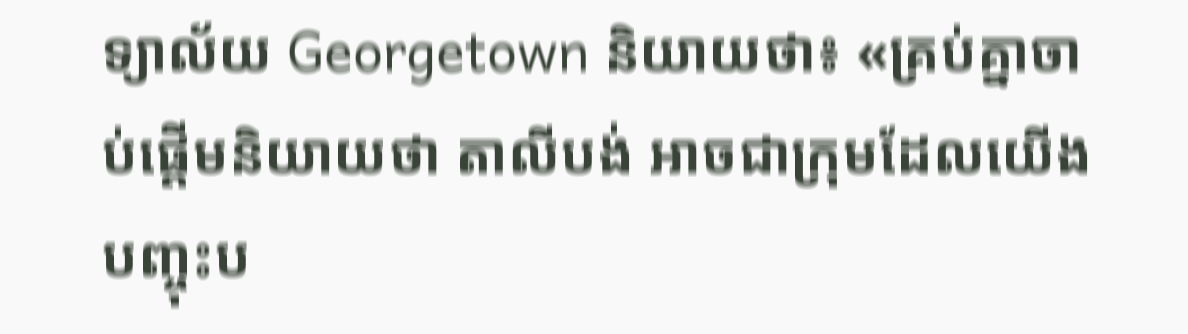ទ្យាល័យ Georgetown និយាយថា៖ «គ្រប់គ្នាចាប់ផ្ដើមនិយាយថា តាលីបង់ អាចជាក្រុមដែលយើងបញ្ចុះប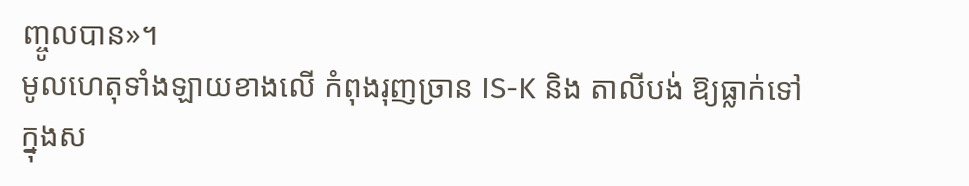ញ្ចូលបាន»។
មូលហេតុទាំងឡាយខាងលើ កំពុងរុញច្រាន IS-K និង តាលីបង់ ឱ្យធ្លាក់ទៅក្នុងស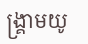ង្គ្រាមយូ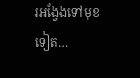រអង្វែងទៅមុខទៀត…